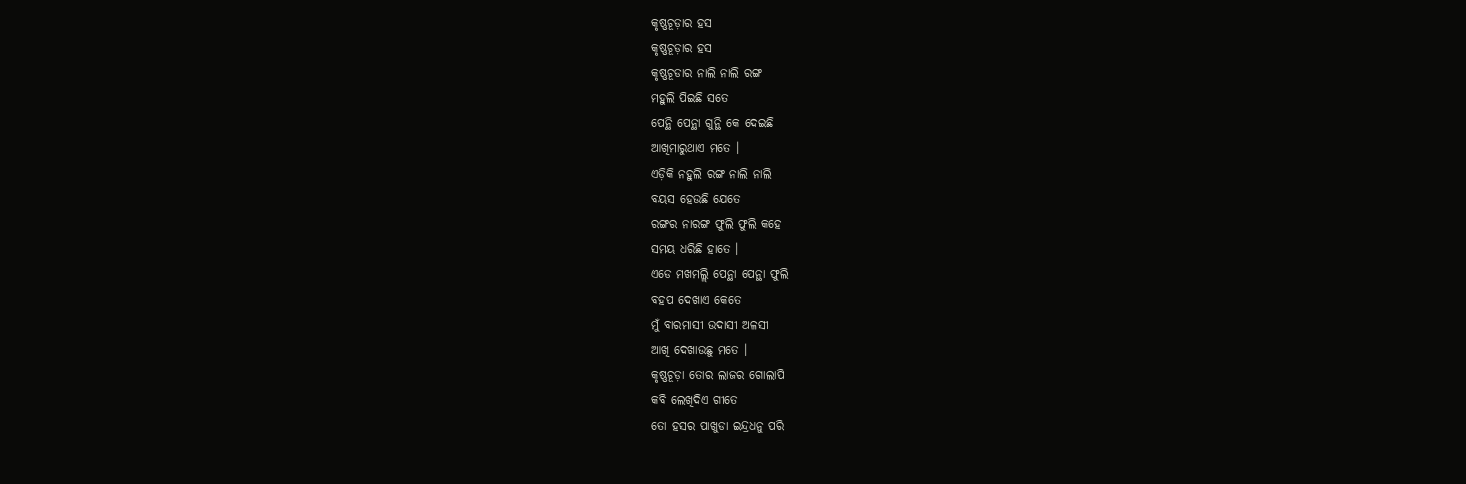କୃଷ୍ଣଚୂଡ଼ାର ହସ
କୃଷ୍ଣଚୂଡ଼ାର ହସ
କୃଷ୍ଣଚୂଡାର ନାଲି ନାଲି ରଙ୍ଗ
ମହୁଲି ପିଇଛି ସତେ
ପେନ୍ଥି ପେନ୍ଥା ଗୁନ୍ଥି କେ ଦେଇଛି
ଆଖିମାରୁଥାଏ ମତେ ।
ଏଡ଼ିକି ନହୁଲି ରଙ୍ଗ ନାଲି ନାଲି
ବୟସ ହେଉଛି ଯେତେ
ରଙ୍ଗର ନାରଙ୍ଗ ଫୁଲି ଫୁଲି କହେ
ସମୟ ଧରିଛି ହାତେ ।
ଏଡେ ମଖମଲ୍ଲି ପେନ୍ଥା ପେନ୍ଥା ଫୁଲି
ବହପ ଦେଖାଏ କେତେ
ମୁଁ ବାରମାସୀ ଉଦାସୀ ଅଳସୀ
ଆଖି ଦେଖାଉଛୁ ମତେ ।
କୃଷ୍ଣଚୂଡ଼ା ତୋର ଲାଜର ଗୋଲାପି
କବି ଲେଖିଦିଏ ଗୀତେ
ତୋ ହସର ପାଖୁଡା ଇନ୍ଦ୍ରଧନୁ ପରି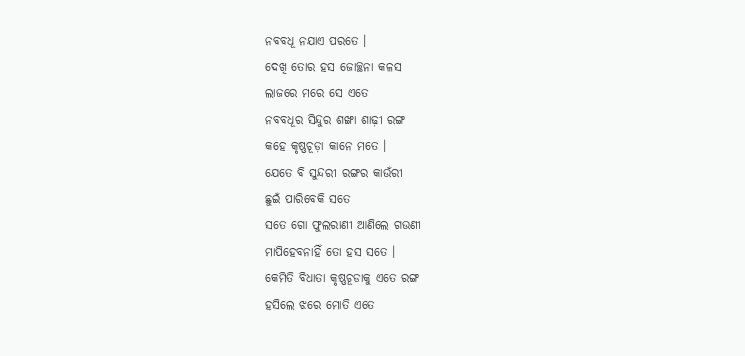ନବବଧୂ ନଯାଏ ପରତେ ।
ଦେଖି ତୋର ହସ ଜୋଚ୍ଛନା କଳସ
ଲାଜରେ ମରେ ସେ ଏତେ
ନବବଧୂର ସିନ୍ଦୁର ଶଙ୍ଖା ଶାଢ଼ୀ ରଙ୍ଗ
କହେ କୃଷ୍ଣଚୂଡ଼ା କାନେ ମତେ ।
ଯେତେ ବି ସୁନ୍ଦରୀ ରଙ୍ଗର କାଉଁରୀ
ଛୁଇଁ ପାରିବେକି ସତେ
ସତେ ଗୋ ଫୁଲରାଣୀ ଆଣିଲେ ଗଉଣୀ
ମାପିହେବନାହିଁ ତୋ ହସ ସତେ ।
କେମିତି ବିଧାତା କୃଷ୍ଣଚୂଡାକୁ ଏତେ ରଙ୍ଗ
ହସିଲେ ଝରେ ମୋତି ଏତେ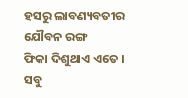ହସରୁ ଲାବଣ୍ୟବତୀର ଯୌବନ ରଙ୍ଗ
ଫିକା ଦିଶୁଥାଏ ଏତେ ।
ସବୁ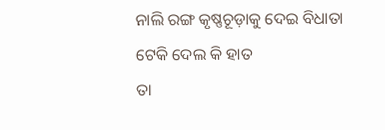ନାଲି ରଙ୍ଗ କୃଷ୍ଣଚୂଡ଼ାକୁ ଦେଇ ବିଧାତା
ଟେକି ଦେଲ କି ହାତ
ତା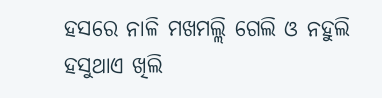ହସରେ ନାଳି ମଖମଲ୍ଲି ଗେଲି ଓ ନହୁଲି
ହସୁଥାଏ ଖିଲି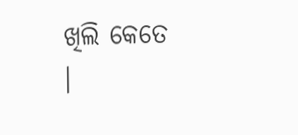ଖିଲି କେତେ ।